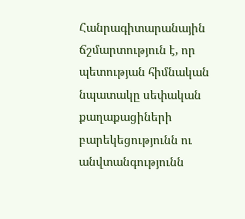Հանրագիտարանային ճշմարտություն է, որ պետության հիմնական նպատակը սեփական քաղաքացիների բարեկեցությունն ու անվտանգությունն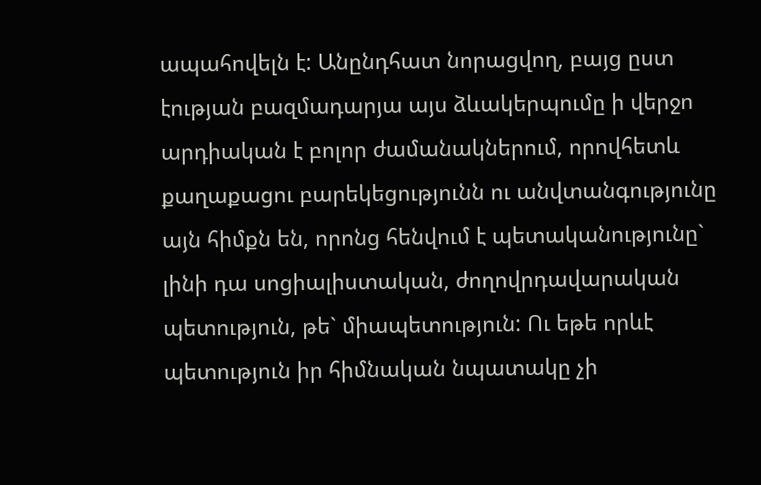ապահովելն է: Անընդհատ նորացվող, բայց ըստ էության բազմադարյա այս ձևակերպումը ի վերջո արդիական է բոլոր ժամանակներում, որովհետև քաղաքացու բարեկեցությունն ու անվտանգությունը այն հիմքն են, որոնց հենվում է պետականությունը` լինի դա սոցիալիստական, ժողովրդավարական պետություն, թե` միապետություն: Ու եթե որևէ պետություն իր հիմնական նպատակը չի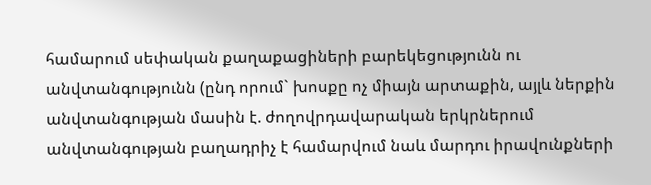համարում սեփական քաղաքացիների բարեկեցությունն ու անվտանգությունն (ընդ որում` խոսքը ոչ միայն արտաքին, այլև ներքին անվտանգության մասին է. ժողովրդավարական երկրներում անվտանգության բաղադրիչ է համարվում նաև մարդու իրավունքների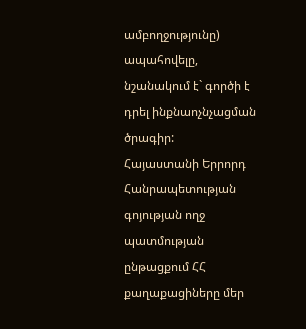ամբողջությունը) ապահովելը, նշանակում է` գործի է դրել ինքնաոչնչացման ծրագիր:
Հայաստանի Երրորդ Հանրապետության գոյության ողջ պատմության ընթացքում ՀՀ քաղաքացիները մեր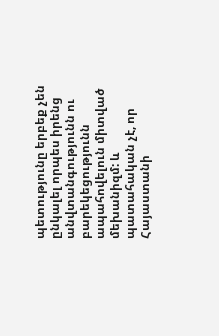պետությունը երբեք չեն ընկալել որպես իրենց անվտանգությունն ու բարեկեցությունն ապահովելուն միտված մեխանիզմ: և պատահական չէ, որ Հայաստանի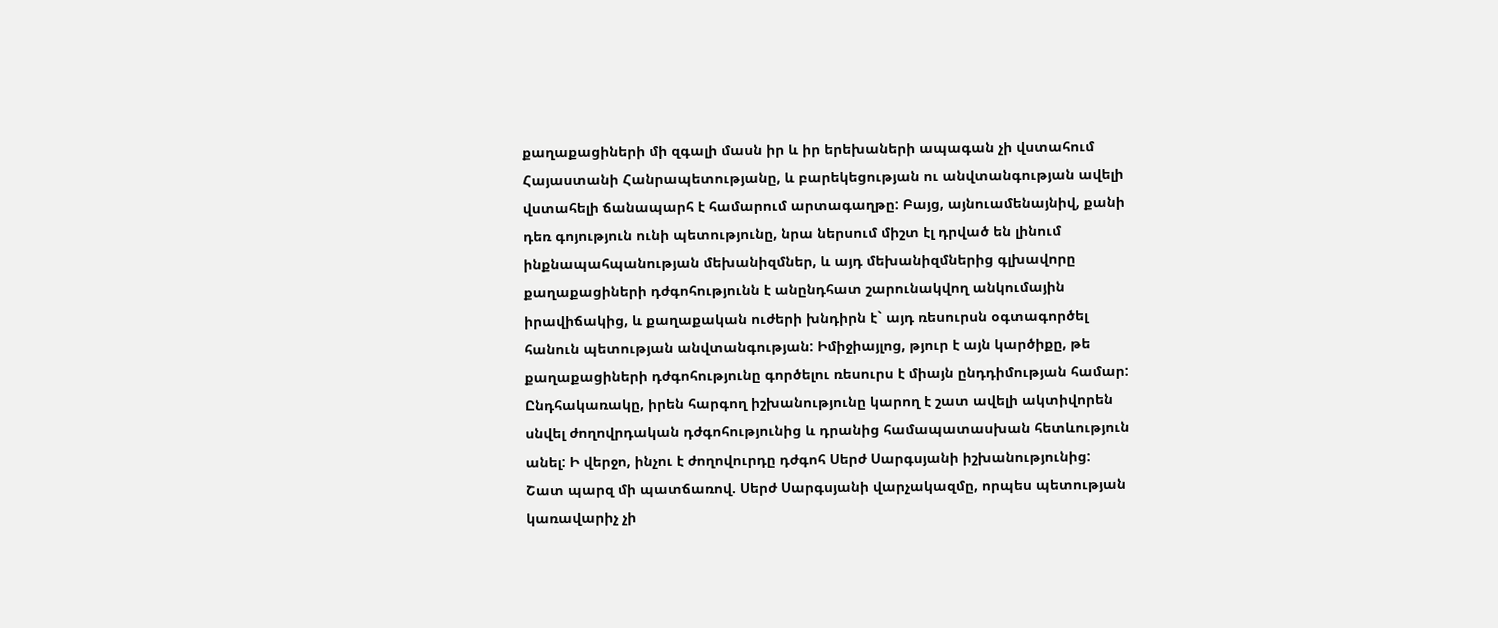քաղաքացիների մի զգալի մասն իր և իր երեխաների ապագան չի վստահում Հայաստանի Հանրապետությանը, և բարեկեցության ու անվտանգության ավելի վստահելի ճանապարհ է համարում արտագաղթը: Բայց, այնուամենայնիվ, քանի դեռ գոյություն ունի պետությունը, նրա ներսում միշտ էլ դրված են լինում ինքնապահպանության մեխանիզմներ, և այդ մեխանիզմներից գլխավորը քաղաքացիների դժգոհությունն է անընդհատ շարունակվող անկումային իրավիճակից, և քաղաքական ուժերի խնդիրն է` այդ ռեսուրսն օգտագործել հանուն պետության անվտանգության: Իմիջիայլոց, թյուր է այն կարծիքը, թե քաղաքացիների դժգոհությունը գործելու ռեսուրս է միայն ընդդիմության համար:
Ընդհակառակը, իրեն հարգող իշխանությունը կարող է շատ ավելի ակտիվորեն սնվել ժողովրդական դժգոհությունից և դրանից համապատասխան հետևություն անել: Ի վերջո, ինչու է ժողովուրդը դժգոհ Սերժ Սարգսյանի իշխանությունից: Շատ պարզ մի պատճառով. Սերժ Սարգսյանի վարչակազմը, որպես պետության կառավարիչ չի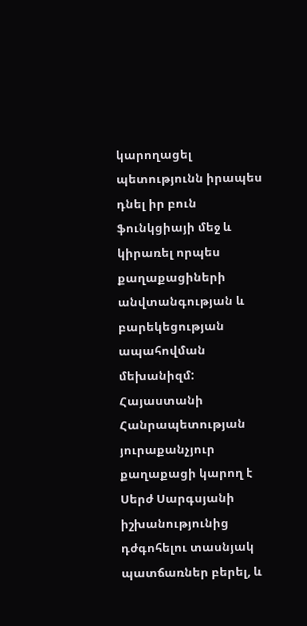կարողացել պետությունն իրապես դնել իր բուն ֆունկցիայի մեջ և կիրառել որպես քաղաքացիների անվտանգության և բարեկեցության ապահովման մեխանիզմ: Հայաստանի Հանրապետության յուրաքանչյուր քաղաքացի կարող է Սերժ Սարգսյանի իշխանությունից դժգոհելու տասնյակ պատճառներ բերել, և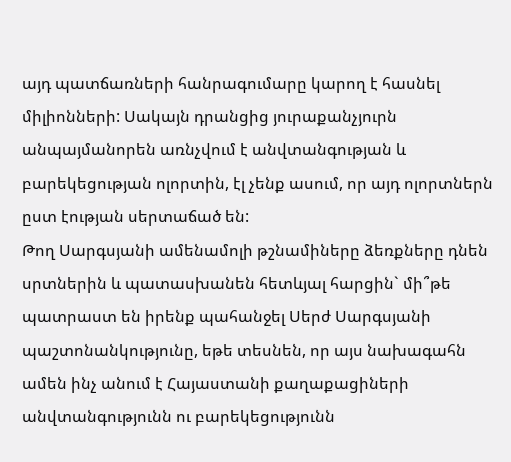այդ պատճառների հանրագումարը կարող է հասնել միլիոնների: Սակայն դրանցից յուրաքանչյուրն անպայմանորեն առնչվում է անվտանգության և բարեկեցության ոլորտին, էլ չենք ասում, որ այդ ոլորտներն ըստ էության սերտաճած են:
Թող Սարգսյանի ամենամոլի թշնամիները ձեռքները դնեն սրտներին և պատասխանեն հետևյալ հարցին` մի՞թե պատրաստ են իրենք պահանջել Սերժ Սարգսյանի պաշտոնանկությունը, եթե տեսնեն, որ այս նախագահն ամեն ինչ անում է Հայաստանի քաղաքացիների անվտանգությունն ու բարեկեցությունն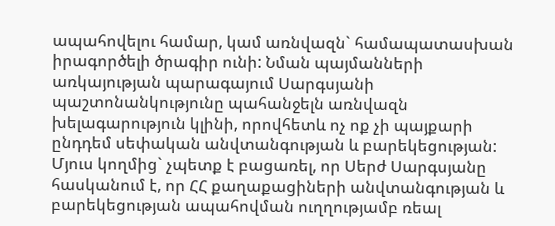ապահովելու համար, կամ առնվազն` համապատասխան իրագործելի ծրագիր ունի: Նման պայմանների առկայության պարագայում Սարգսյանի պաշտոնանկությունը պահանջելն առնվազն խելագարություն կլինի, որովհետև ոչ ոք չի պայքարի ընդդեմ սեփական անվտանգության և բարեկեցության: Մյուս կողմից` չպետք է բացառել, որ Սերժ Սարգսյանը հասկանում է, որ ՀՀ քաղաքացիների անվտանգության և բարեկեցության ապահովման ուղղությամբ ռեալ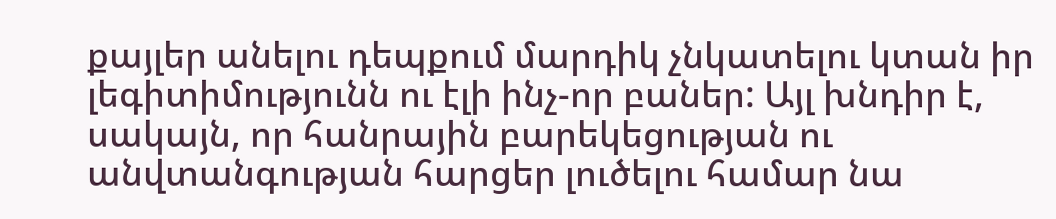քայլեր անելու դեպքում մարդիկ չնկատելու կտան իր լեգիտիմությունն ու էլի ինչ-որ բաներ: Այլ խնդիր է, սակայն, որ հանրային բարեկեցության ու անվտանգության հարցեր լուծելու համար նա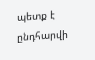պետք է ընդհարվի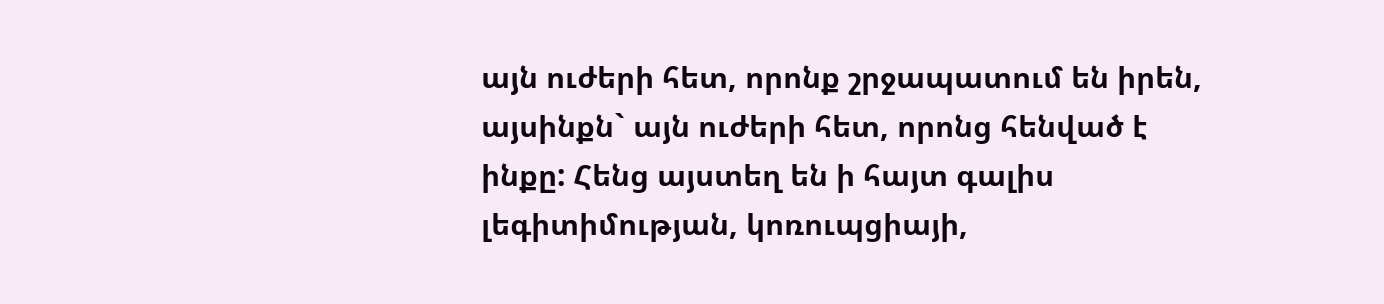այն ուժերի հետ, որոնք շրջապատում են իրեն, այսինքն` այն ուժերի հետ, որոնց հենված է ինքը: Հենց այստեղ են ի հայտ գալիս լեգիտիմության, կոռուպցիայի,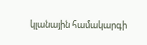կլանային համակարգի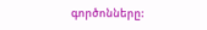գործոնները: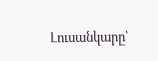Լուսանկարը՝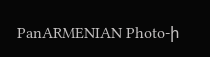PanARMENIAN Photo-ի